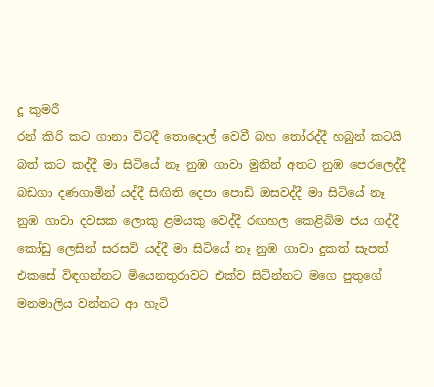දූ කුමරී
රන් කිරි කට ගානා විටදී තොදොල් වෙවී බහ තෝරද්දී හබුන් කටයි බත් කට කද්දී මා සිටියේ නෑ නුඹ ගාවා මුනින් අතට නුඹ පෙරලෙද්දී බඩගා දණගාමින් යද්දී සිඟිති දෙපා පොඩි ඔසවද්දී මා සිටියේ නෑ නුඹ ගාවා දවසක ලොකු ළමයකු වෙද්දී රඟහල කෙළිබිම ජය ගද්දී කෝඩු ලෙසින් සරසවි යද්දී මා සිටියේ නෑ නුඹ ගාවා දුකත් සැපත් එකසේ විඳගන්නට මියෙනතුරාවට එක්ව සිටින්නට මගෙ පුතුගේ මනමාලිය වන්නට ආ හැටි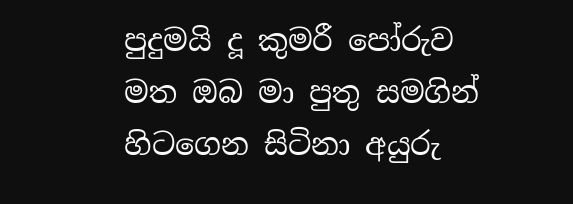පුදුමයි දූ කුමරී පෝරුව මත ඔබ මා පුතු සමගින් හිටගෙන සිටිනා අයුරු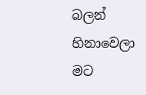බලන් හිනාවෙලා මට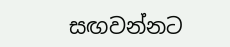සඟවන්නට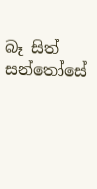බෑ සිත් සන්තෝසේ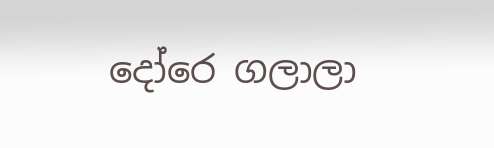දෝරෙ ගලාලා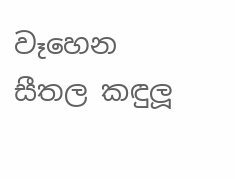වෑහෙන සීතල කඳුලූ